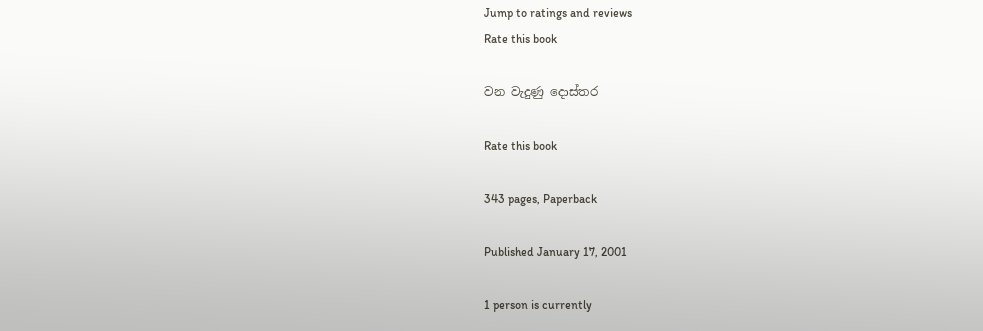Jump to ratings and reviews
Rate this book

වන වැදුණු දොස්තර

Rate this book

343 pages, Paperback

Published January 17, 2001

1 person is currently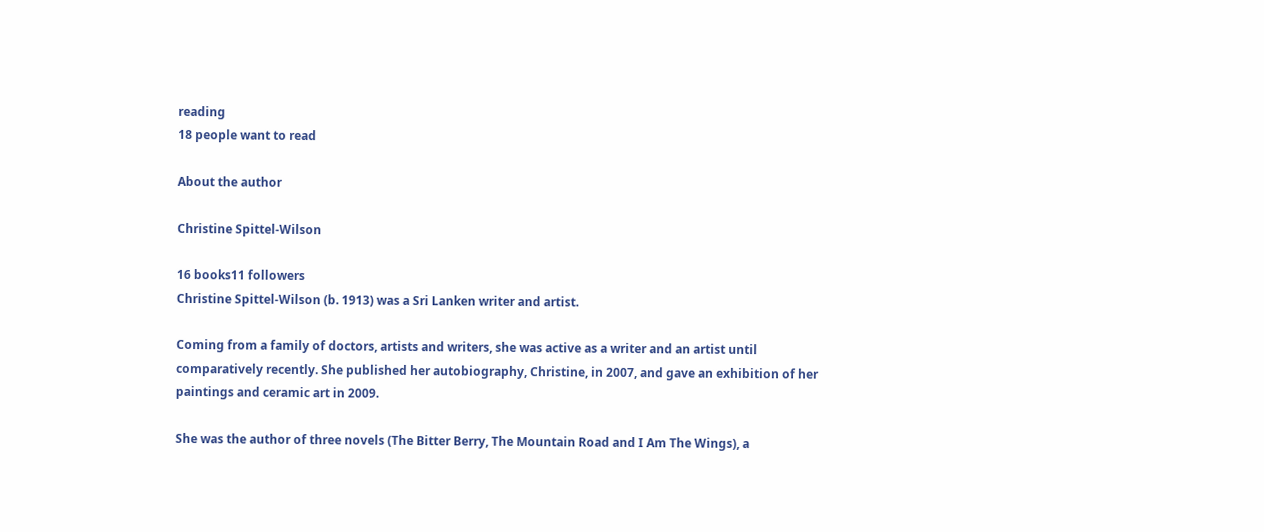reading
18 people want to read

About the author

Christine Spittel-Wilson

16 books11 followers
Christine Spittel-Wilson (b. 1913) was a Sri Lanken writer and artist.

Coming from a family of doctors, artists and writers, she was active as a writer and an artist until comparatively recently. She published her autobiography, Christine, in 2007, and gave an exhibition of her paintings and ceramic art in 2009.

She was the author of three novels (The Bitter Berry, The Mountain Road and I Am The Wings), a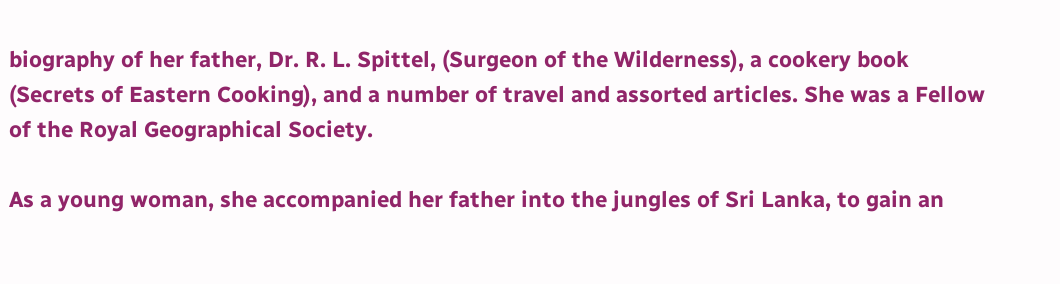biography of her father, Dr. R. L. Spittel, (Surgeon of the Wilderness), a cookery book (Secrets of Eastern Cooking), and a number of travel and assorted articles. She was a Fellow of the Royal Geographical Society.

As a young woman, she accompanied her father into the jungles of Sri Lanka, to gain an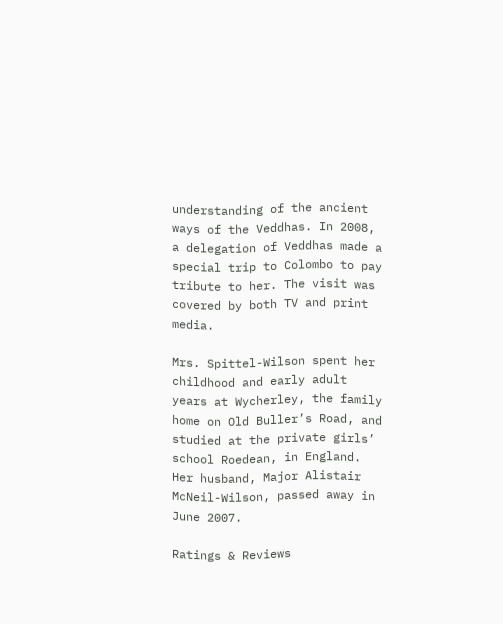understanding of the ancient ways of the Veddhas. In 2008, a delegation of Veddhas made a special trip to Colombo to pay tribute to her. The visit was covered by both TV and print media.

Mrs. Spittel-Wilson spent her childhood and early adult years at Wycherley, the family home on Old Buller’s Road, and studied at the private girls’ school Roedean, in England. Her husband, Major Alistair McNeil-Wilson, passed away in June 2007.

Ratings & Reviews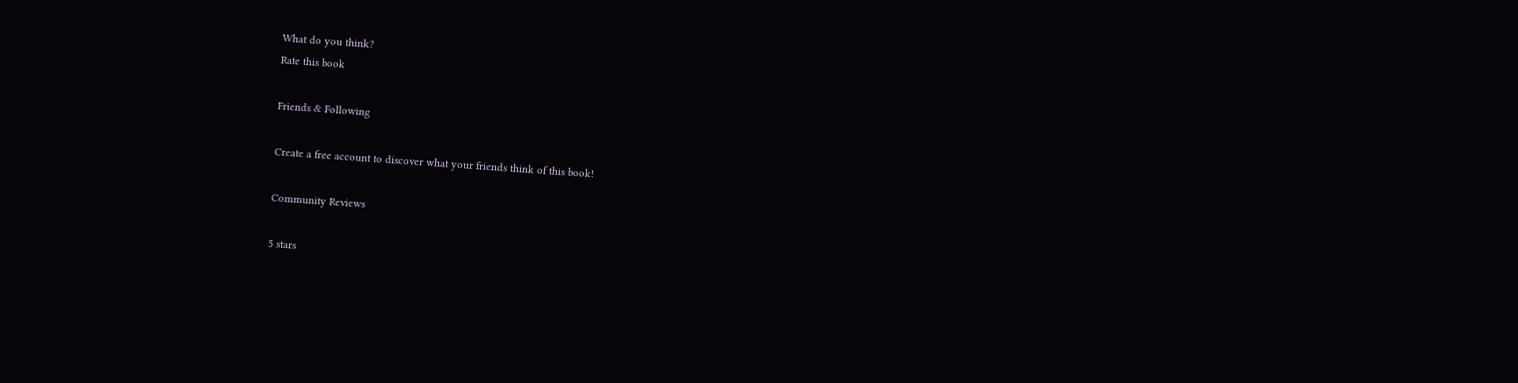What do you think?
Rate this book

Friends & Following

Create a free account to discover what your friends think of this book!

Community Reviews

5 stars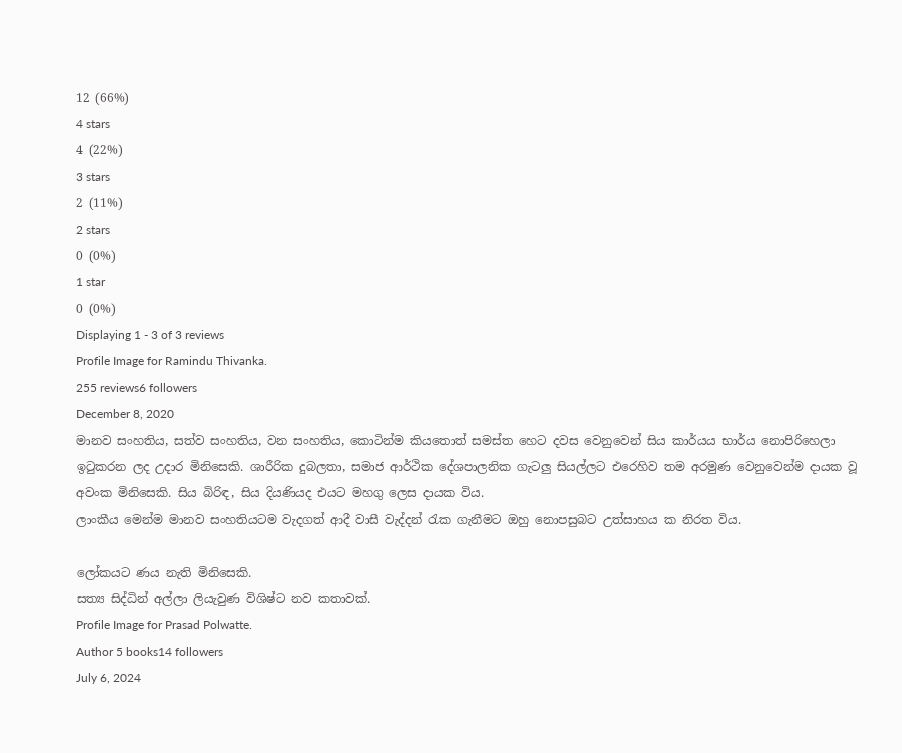12 (66%)
4 stars
4 (22%)
3 stars
2 (11%)
2 stars
0 (0%)
1 star
0 (0%)
Displaying 1 - 3 of 3 reviews
Profile Image for Ramindu Thivanka.
255 reviews6 followers
December 8, 2020
මානව සංහතිය, සත්ව සංහතිය, වන සංහතිය, කොටින්ම කියතොත් සමස්ත හෙට දවස වෙනුවෙන් සිය කාර්යය භාර්ය නොපිරිහෙලා ඉටුකරන ලද උදාර මිනිසෙකි. ශාරීරික දුබලතා, සමාජ ආර්ථික දේශපාලනික ගැටලු සියල්ලට එරෙහිව තම අරමුණ වෙනුවෙන්ම දායක වූ අවංක මිනිසෙකි. සිය බිරිඳ, සිය දියණියද එයට මහගු ලෙස දායක විය.
ලාංකීය මෙන්ම මානව සංහතියටම වැදගත් ආදී වාසී වැද්දන් රැක ගැනීමට ඔහු නොපසුබට උත්සාහය ක නිරත විය.

ලෝකයට ණය නැති මිනිසෙකි.
සත්‍ය සිද්ධින් අල්ලා ලියැවුණ විශිෂ්ට නව කතාවක්.
Profile Image for Prasad Polwatte.
Author 5 books14 followers
July 6, 2024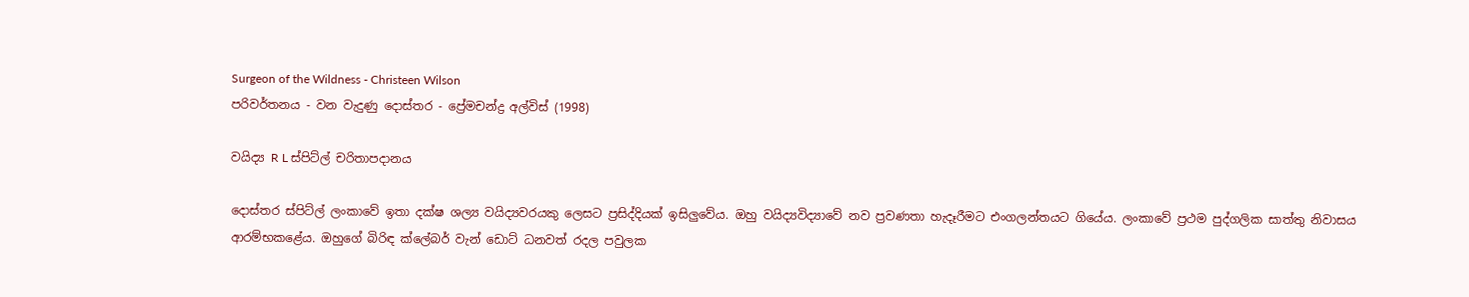Surgeon of the Wildness - Christeen Wilson
පරිවර්තනය - වන වැදුණු දොස්තර - ප්‍රේමචන්ද්‍ර අල්විස් (1998)

වයිද්‍ය R L ස්පිට්ල් චරිතාපදානය

දොස්තර ස්පිට්ල් ලංකාවේ ඉතා දක්ෂ ශල්‍ය වයිද්‍යවරයකු ලෙසට ප්‍රසිද්දියක් ඉසිලුවේය. ඔහු වයිද්‍යවිද්‍යාවේ නව ප්‍රවණතා හැදෑරීමට එංගලන්තයට ගියේය. ලංකාවේ ප්‍රථම පුද්ගලික සාත්තු නිවාසය ආරම්භකළේය. ඔහුගේ බිරිඳ ක්ලේබර් වැන් ඩොට් ධනවත් රදල පවුලක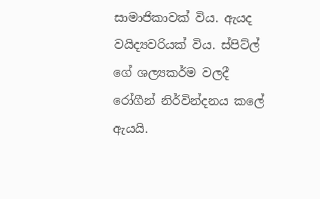සාමාජිකාවක් විය. ඇයද වයිද්‍යවරියක් විය. ස්පිට්ල් ගේ ශල්‍යකර්ම වලදී රෝගීන් නිර්වින්දනය කලේ ඇයයි.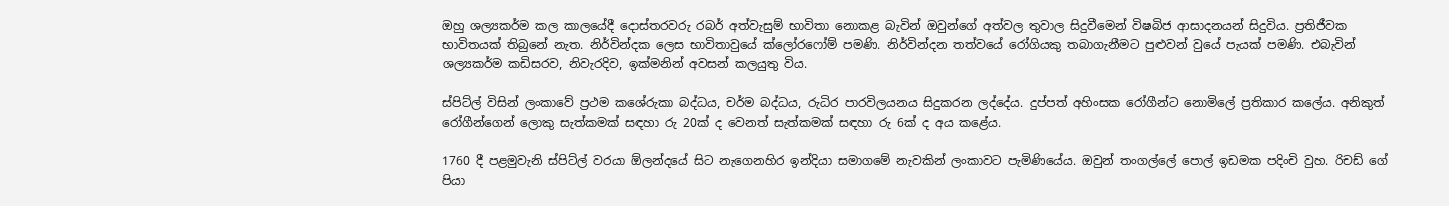ඔහු ශල්‍යකර්ම කල කාලයේදී දොස්තරවරු රබර් අත්වැසුම් භාවිතා නොකළ බැවින් ඔවුන්ගේ අත්වල තුවාල සිදුවීමෙන් විෂබිජ ආසාදනයන් සිදුවිය. ප්‍රතිජීවක භාවිතයක් තිබුනේ නැත. නිර්වින්දක ලෙස භාවිතාවුයේ ක්ලෝරෆෝම් පමණි. නිර්වින්දන තත්වයේ රෝගියකු තබාගැනීමට පුළුවන් වුයේ පැයක් පමණි. එබැවින් ශල්‍යකර්ම කඩිසරව, නිවැරදිව, ඉක්මනින් අවසන් කලයුතු විය.

ස්පිට්ල් විසින් ලංකාවේ ප්‍රථම කශේරුකා බද්ධය, චර්ම බද්ධය, රුධිර පාරවිලයනය සිදුකරන ලද්දේය. දුප්පත් අහිංසක රෝගීන්ට නොමිලේ ප්‍රතිකාර කලේය. අනිකුත් රෝගීන්ගෙන් ලොකු සැත්කමක් සඳහා රු 20ක් ද වෙනත් සැත්කමක් සඳහා රු 6ක් ද අය කළේය.

1760 දී පළමුවැනි ස්පිට්ල් වරයා ඕලන්දයේ සිට නැගෙනහිර ඉන්දියා සමාගමේ නැවකින් ලංකාවට පැමිණියේය. ඔවුන් තංගල්ලේ පොල් ඉඩමක පදිංචි වුහ. රිචඩ් ගේ පියා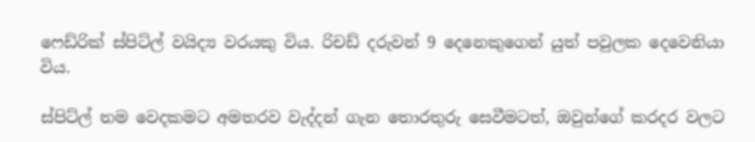ෆෙඩ්රික් ස්පිට්ල් වයිද්‍ය වරයකු විය. රිචඩ් දරුවන් 9 දෙනෙකුගෙන් යුත් පවුලක දෙවෙනියා විය.

ස්පිට්ල් තම වෙදකමට අමතරව වැද්දන් ගැන තොරතුරු සෙවීමටත්, ඔවුන්ගේ කරදර වලට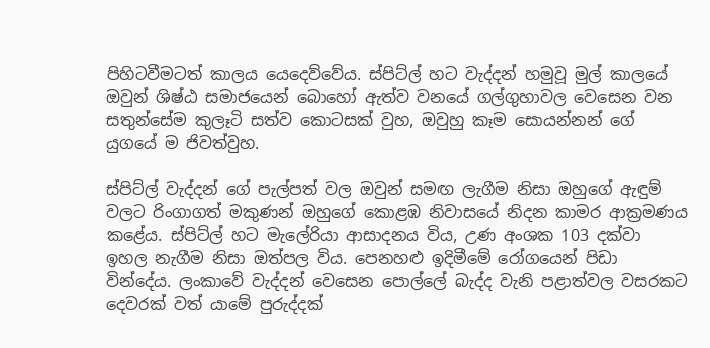පිහිටවීමටත් කාලය යෙදෙව්වේය. ස්පිට්ල් හට වැද්දන් හමුවූ මුල් කාලයේ ඔවුන් ශිෂ්ඨ සමාජයෙන් බොහෝ ඇත්ව වනයේ ගල්ගුහාවල වෙසෙන වන සතුන්සේම කුලෑටි සත්ව කොටසක් වුහ, ඔවුහු කෑම සොයන්නන් ගේ යුගයේ ම ජිවත්වුහ.

ස්පිට්ල් වැද්දන් ගේ පැල්පත් වල ඔවුන් සමඟ ලැගීම නිසා ඔහුගේ ඇඳුම් වලට රිංගාගත් මකුණන් ඔහුගේ කොළඹ නිවාසයේ නිදන කාමර ආක්‍රමණය කළේය. ස්පිට්ල් හට මැලේරියා ආසාදනය විය, උණ අංශක 103 දක්වා ඉහල නැගීම නිසා ඔත්පල විය. පෙනහළු ඉදිමීමේ රෝගයෙන් පිඩා වින්දේය. ලංකාවේ වැද්දන් වෙසෙන පොල්ලේ බැද්ද වැනි පළාත්වල වසරකට දෙවරක් වත් යාමේ පුරුද්දක්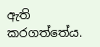ඇති කරගත්තේය.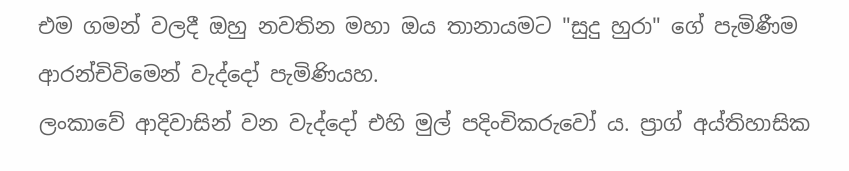එම ගමන් වලදී ඔහු නවතින මහා ඔය තානායමට "සුදු හුරා" ගේ පැමිණීම ආරන්චිවිමෙන් වැද්දෝ පැමිණියහ.
ලංකාවේ ආදිවාසින් වන වැද්දෝ එහි මුල් පදිංචිකරුවෝ ය. ප්‍රාග් අය්තිහාසික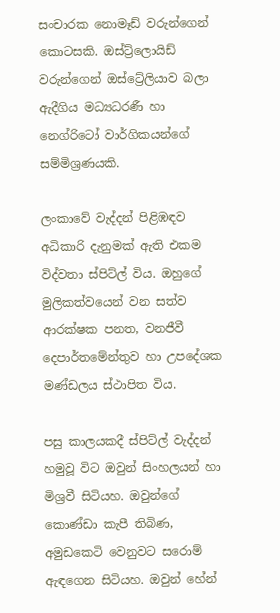සංචාරක නොමෑඩ් වරුන්ගෙන් කොටසකි. ඔස්ට්‍ර්ලොයිඩ් වරුන්ගෙන් ඔස්ට්‍රේලියාව බලා ඇදීගිය මධ්‍යධරණී හා නෙග්රිටෝ වාර්ගිකයන්ගේ සම්මිශ්‍රණයකි.

ලංකාවේ වැද්දන් පිළිඹඳව අධිකාරි දැනුමක් ඇති එකම විද්වතා ස්පිට්ල් විය. ඔහුගේ මුලිකත්වයෙන් වන සත්ව ආරක්ෂක පනත, වනජීවී දෙපාර්තමේන්තුව හා උපදේශක මණ්ඩලය ස්ථාපිත විය.

පසු කාලයකදී ස්පිට්ල් වැද්දන් හමුවූ විට ඔවුන් සිංහලයන් හා මිශ්‍රවී සිටියහ. ඔවුන්ගේ කොණ්ඩා කැපී තිබිණ, අමුඩකෙටි වෙනුවට සරොම් ඇඳගෙන සිටියහ. ඔවුන් හේන්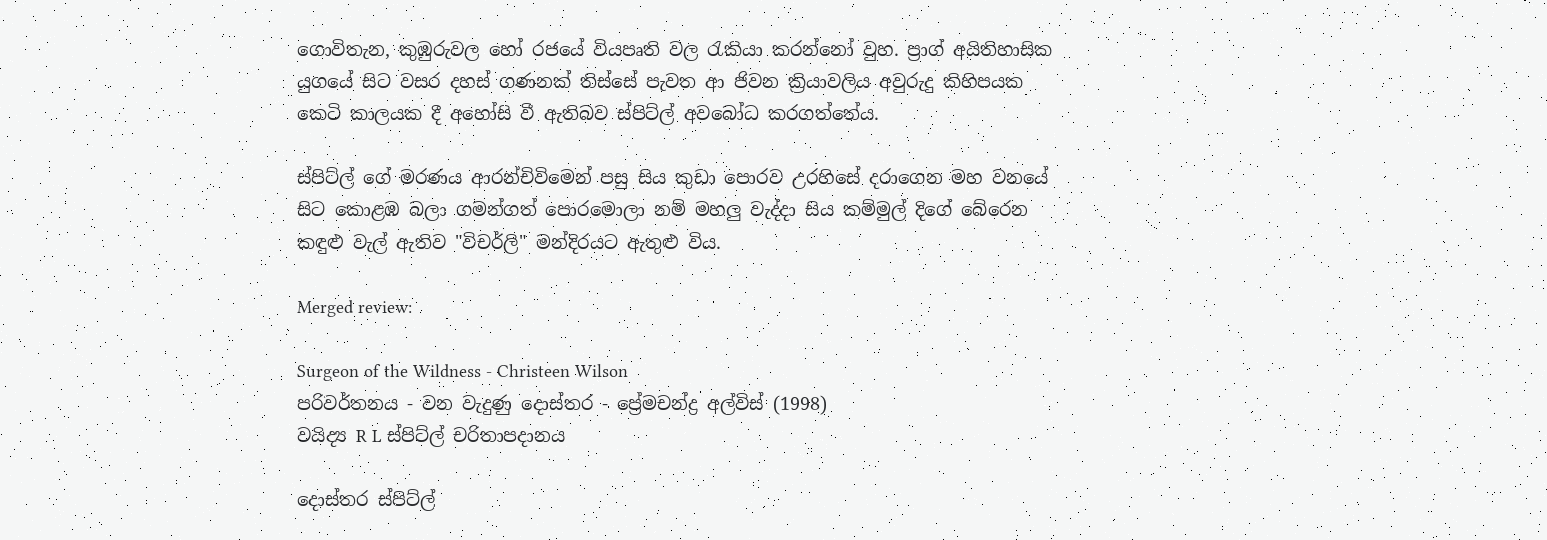ගොවිතැන, කුඹුරුවල හෝ රජයේ වියපෘති වල රැකියා කරන්නෝ වුහ. ප්‍රාග් අයිතිහාසික යුගයේ සිට වසර දහස් ගණනක් තිස්සේ පැවත ආ ජිවන ක්‍රියාවලිය අවුරුදු කිහිපයක කෙටි කාලයක දී අහෝසි වී ඇතිබව ස්පිට්ල් අවබෝධ කරගත්තේය.

ස්පිට්ල් ගේ මරණය ආරන්චිවිමෙන් පසු සිය කුඩා පොරව උරහිසේ දරාගෙන මහ වනයේ සිට කොළඹ බලා ගමන්ගත් පොරමොලා නම් මහලු වැද්දා සිය කම්මුල් දිගේ බේරෙන කඳුළු වැල් ඇතිව "විචර්ලි" මන්දිරයට ඇතුළු විය.

Merged review:

Surgeon of the Wildness - Christeen Wilson
පරිවර්තනය - වන වැදුණු දොස්තර - ප්‍රේමචන්ද්‍ර අල්විස් (1998)
වයිද්‍ය R L ස්පිට්ල් චරිතාපදානය

දොස්තර ස්පිට්ල්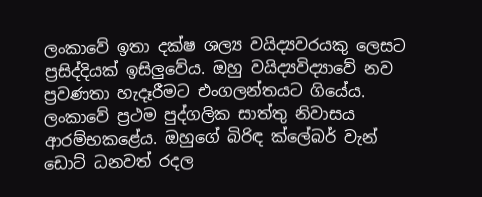ලංකාවේ ඉතා දක්ෂ ශල්‍ය වයිද්‍යවරයකු ලෙසට ප්‍රසිද්දියක් ඉසිලුවේය. ඔහු වයිද්‍යවිද්‍යාවේ නව ප්‍රවණතා හැදෑරීමට එංගලන්තයට ගියේය. ලංකාවේ ප්‍රථම පුද්ගලික සාත්තු නිවාසය ආරම්භකළේය. ඔහුගේ බිරිඳ ක්ලේබර් වැන් ඩොට් ධනවත් රදල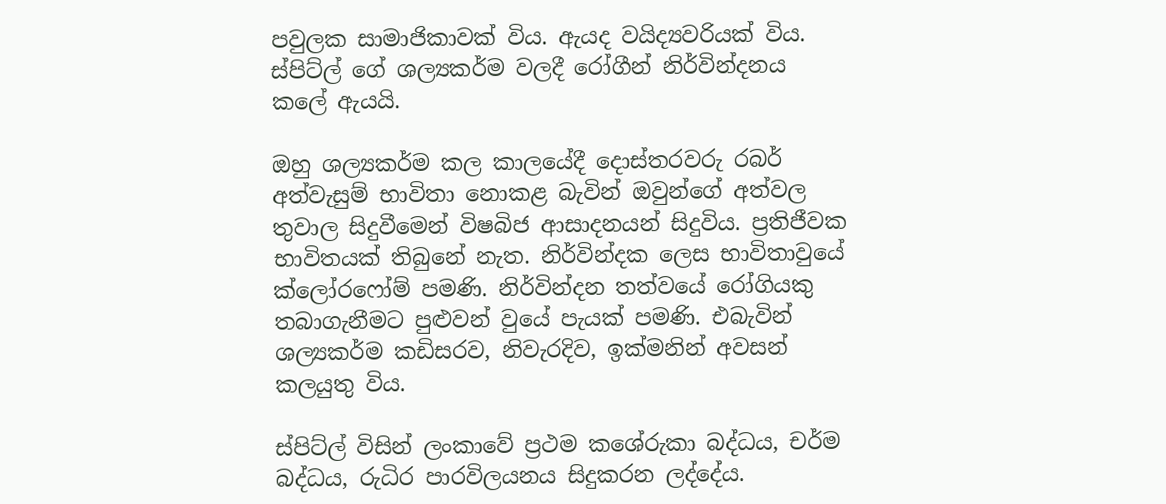පවුලක සාමාජිකාවක් විය. ඇයද වයිද්‍යවරියක් විය. ස්පිට්ල් ගේ ශල්‍යකර්ම වලදී රෝගීන් නිර්වින්දනය කලේ ඇයයි.

ඔහු ශල්‍යකර්ම කල කාලයේදී දොස්තරවරු රබර් අත්වැසුම් භාවිතා නොකළ බැවින් ඔවුන්ගේ අත්වල තුවාල සිදුවීමෙන් විෂබිජ ආසාදනයන් සිදුවිය. ප්‍රතිජීවක භාවිතයක් තිබුනේ නැත. නිර්වින්දක ලෙස භාවිතාවුයේ ක්ලෝරෆෝම් පමණි. නිර්වින්දන තත්වයේ රෝගියකු තබාගැනීමට පුළුවන් වුයේ පැයක් පමණි. එබැවින් ශල්‍යකර්ම කඩිසරව, නිවැරදිව, ඉක්මනින් අවසන් කලයුතු විය.

ස්පිට්ල් විසින් ලංකාවේ ප්‍රථම කශේරුකා බද්ධය, චර්ම බද්ධය, රුධිර පාරවිලයනය සිදුකරන ලද්දේය.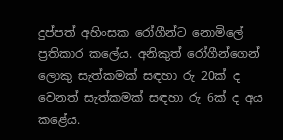දුප්පත් අහිංසක රෝගීන්ට නොමිලේ ප්‍රතිකාර කලේය. අනිකුත් රෝගීන්ගෙන් ලොකු සැත්කමක් සඳහා රු 20ක් ද වෙනත් සැත්කමක් සඳහා රු 6ක් ද අය කළේය.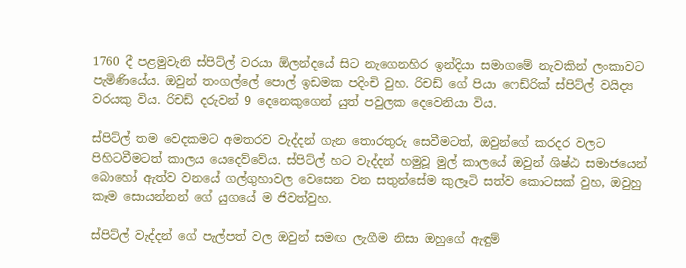1760 දී පළමුවැනි ස්පිට්ල් වරයා ඕලන්දයේ සිට නැගෙනහිර ඉන්දියා සමාගමේ නැවකින් ලංකාවට පැමිණියේය. ඔවුන් තංගල්ලේ පොල් ඉඩමක පදිංචි වුහ. රිචඩ් ගේ පියා ෆෙඩ්රික් ස්පිට්ල් වයිද්‍ය වරයකු විය. රිචඩ් දරුවන් 9 දෙනෙකුගෙන් යුත් පවුලක දෙවෙනියා විය.

ස්පිට්ල් තම වෙදකමට අමතරව වැද්දන් ගැන තොරතුරු සෙවීමටත්, ඔවුන්ගේ කරදර වලට පිහිටවීමටත් කාලය යෙදෙව්වේය. ස්පිට්ල් හට වැද්දන් හමුවූ මුල් කාලයේ ඔවුන් ශිෂ්ඨ සමාජයෙන් බොහෝ ඇත්ව වනයේ ගල්ගුහාවල වෙසෙන වන සතුන්සේම කුලෑටි සත්ව කොටසක් වුහ, ඔවුහු කෑම සොයන්නන් ගේ යුගයේ ම ජිවත්වුහ.

ස්පිට්ල් වැද්දන් ගේ පැල්පත් වල ඔවුන් සමඟ ලැගීම නිසා ඔහුගේ ඇඳුම්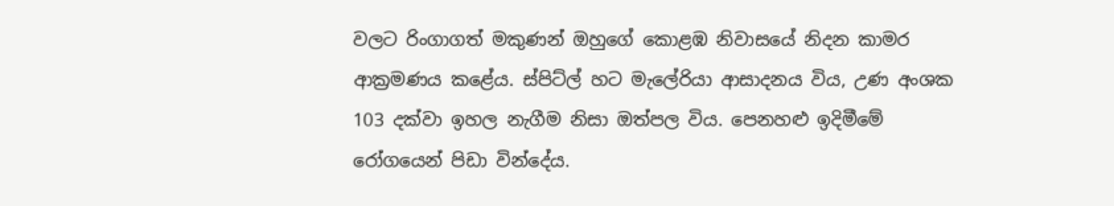වලට රිංගාගත් මකුණන් ඔහුගේ කොළඹ නිවාසයේ නිදන කාමර ආක්‍රමණය කළේය. ස්පිට්ල් හට මැලේරියා ආසාදනය විය, උණ අංශක 103 දක්වා ඉහල නැගීම නිසා ඔත්පල විය. පෙනහළු ඉදිමීමේ රෝගයෙන් පිඩා වින්දේය.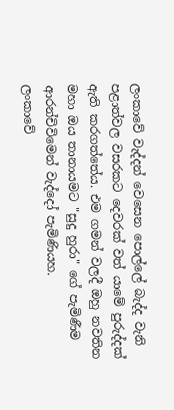ලංකාවේ වැද්දන් වෙසෙන පොල්ලේ බැද්ද වැනි පළාත්වල වසරකට දෙවරක් වත් යාමේ පුරුද්දක් ඇති කරගත්තේය. එම ගමන් වලදී ඔහු නවතින මහා ඔය තානායමට "සුදු හුරා" ගේ පැමිණීම ආරන්චිවිමෙන් වැද්දෝ පැමිණියහ.
ලංකාවේ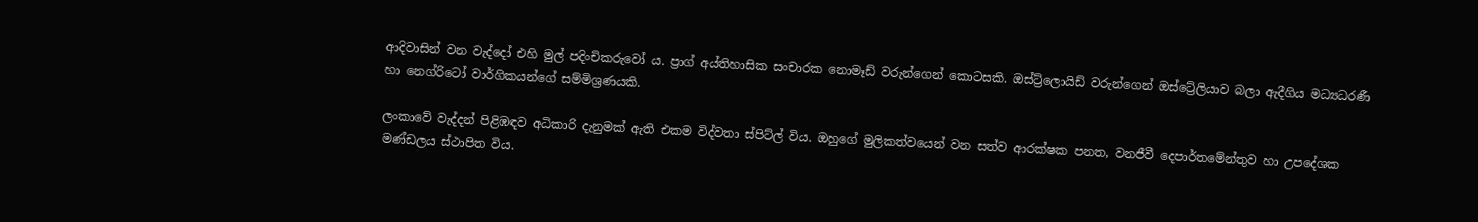ආදිවාසින් වන වැද්දෝ එහි මුල් පදිංචිකරුවෝ ය. ප්‍රාග් අය්තිහාසික සංචාරක නොමෑඩ් වරුන්ගෙන් කොටසකි. ඔස්ට්‍ර්ලොයිඩ් වරුන්ගෙන් ඔස්ට්‍රේලියාව බලා ඇදීගිය මධ්‍යධරණී හා නෙග්රිටෝ වාර්ගිකයන්ගේ සම්මිශ්‍රණයකි.

ලංකාවේ වැද්දන් පිළිඹඳව අධිකාරි දැනුමක් ඇති එකම විද්වතා ස්පිට්ල් විය. ඔහුගේ මුලිකත්වයෙන් වන සත්ව ආරක්ෂක පනත, වනජීවී දෙපාර්තමේන්තුව හා උපදේශක මණ්ඩලය ස්ථාපිත විය.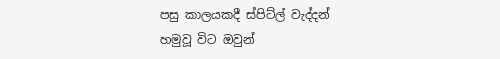පසු කාලයකදී ස්පිට්ල් වැද්දන් හමුවූ විට ඔවුන්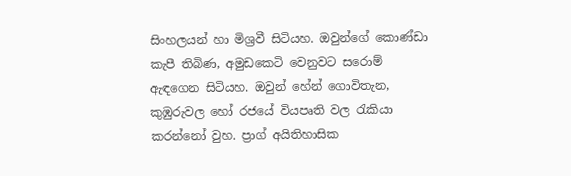සිංහලයන් හා මිශ්‍රවී සිටියහ. ඔවුන්ගේ කොණ්ඩා කැපී තිබිණ, අමුඩකෙටි වෙනුවට සරොම් ඇඳගෙන සිටියහ. ඔවුන් හේන් ගොවිතැන, කුඹුරුවල හෝ රජයේ වියපෘති වල රැකියා කරන්නෝ වුහ. ප්‍රාග් අයිතිහාසික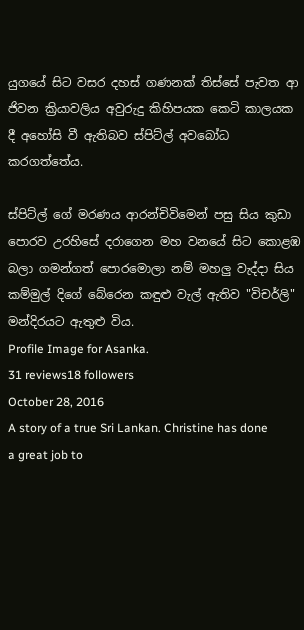යුගයේ සිට වසර දහස් ගණනක් තිස්සේ පැවත ආ ජිවන ක්‍රියාවලිය අවුරුදු කිහිපයක කෙටි කාලයක දී අහෝසි වී ඇතිබව ස්පිට්ල් අවබෝධ කරගත්තේය.

ස්පිට්ල් ගේ මරණය ආරන්චිවිමෙන් පසු සිය කුඩා පොරව උරහිසේ දරාගෙන මහ වනයේ සිට කොළඹ බලා ගමන්ගත් පොරමොලා නම් මහලු වැද්දා සිය කම්මුල් දිගේ බේරෙන කඳුළු වැල් ඇතිව "විචර්ලි" මන්දිරයට ඇතුළු විය.
Profile Image for Asanka.
31 reviews18 followers
October 28, 2016
A story of a true Sri Lankan. Christine has done a great job to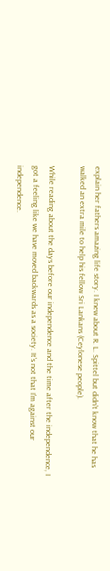explain her fathers amazing life story. I knew about R. L. Spittel but didn't know that he has walked an extra mile to help his fellow Sri Lankans (Ceylonese people).

While reading about the days before our independence and the time after the independence, I got a feeling like we have moved backwards as a society. It's not that I'm against our independence.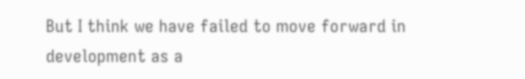But I think we have failed to move forward in development as a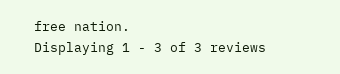free nation.
Displaying 1 - 3 of 3 reviews